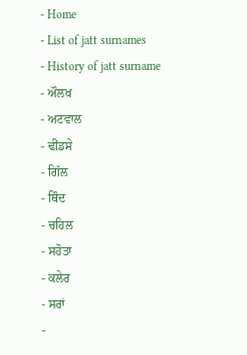- Home
- List of jatt surnames
- History of jatt surname
- ਔਲਖ
- ਅਟਵਾਲ
- ਢੀਂਡਸੇ
- ਗਿੱਲ
- ਥਿੰਦ
- ਚਹਿਲ
- ਸਹੋਤਾ
- ਕਲੇਰ
- ਸਰਾਂ
-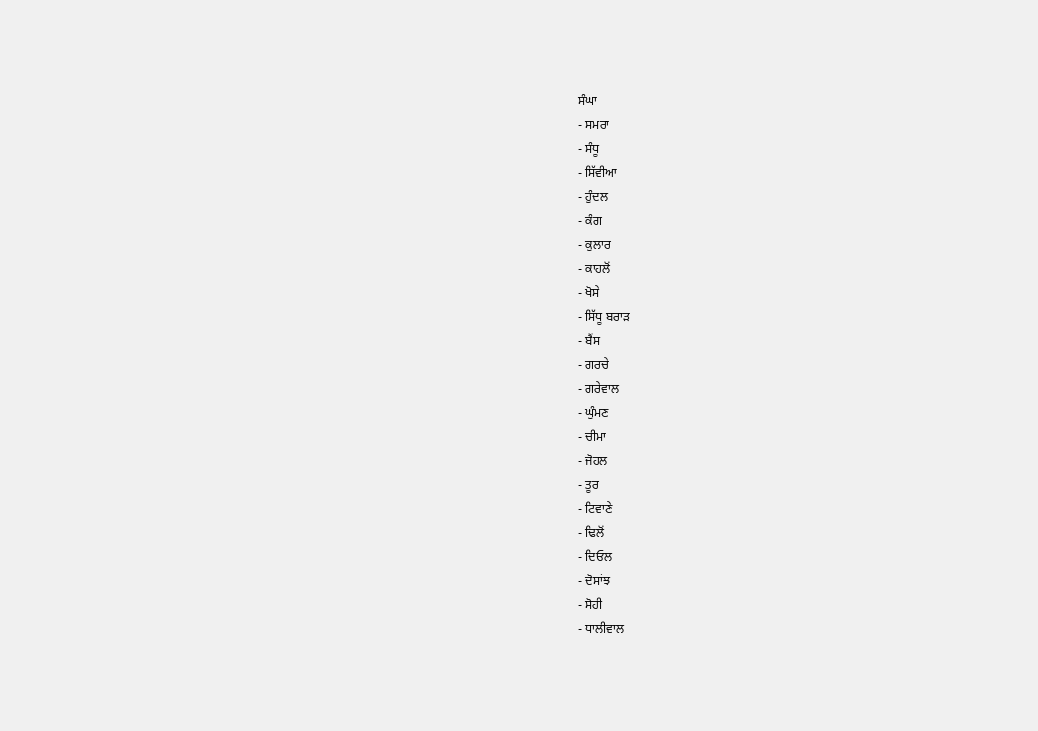ਸੰਘਾ
- ਸਮਰਾ
- ਸੰਧੂ
- ਸਿੱਵੀਆ
- ਹੁੰਦਲ
- ਕੰਗ
- ਕੁਲਾਰ
- ਕਾਹਲੋਂ
- ਖੋਸੇ
- ਸਿੱਧੂ ਬਰਾੜ
- ਬੈਂਸ
- ਗਰਚੇ
- ਗਰੇਵਾਲ
- ਘੁੰਮਣ
- ਚੀਮਾ
- ਜੋਹਲ
- ਤੂਰ
- ਟਿਵਾਣੇ
- ਢਿਲੋਂ
- ਦਿਓਲ
- ਦੋਸਾਂਝ
- ਸੋਹੀ
- ਧਾਲੀਵਾਲ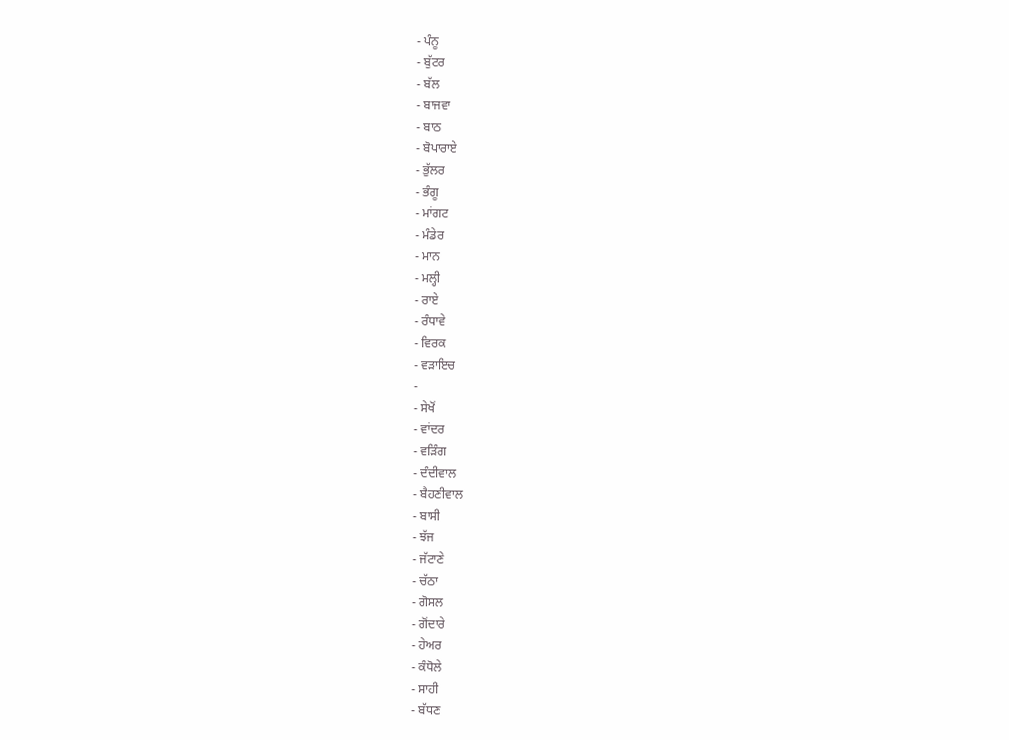- ਪੰਨੂ
- ਬੁੱਟਰ
- ਬੱਲ
- ਬਾਜਵਾ
- ਬਾਠ
- ਬੋਪਾਰਾਏ
- ਭੁੱਲਰ
- ਭੰਗੂ
- ਮਾਂਗਟ
- ਮੰਡੇਰ
- ਮਾਨ
- ਮਲ੍ਹੀ
- ਰਾਏ
- ਰੰਧਾਵੇ
- ਵਿਰਕ
- ਵੜਾਇਚ
-
- ਸੇਖੋਂ
- ਵਾਂਦਰ
- ਵੜਿੰਗ
- ਦੰਦੀਵਾਲ
- ਬੈਹਣੀਵਾਲ
- ਬਾਸੀ
- ਝੱਜ
- ਜੱਟਾਣੇ
- ਚੱਠਾ
- ਗੋਸਲ
- ਗੋਂਦਾਰੇ
- ਹੇਅਰ
- ਕੰਧੋਲੇ
- ਸਾਹੀ
- ਬੱਧਣ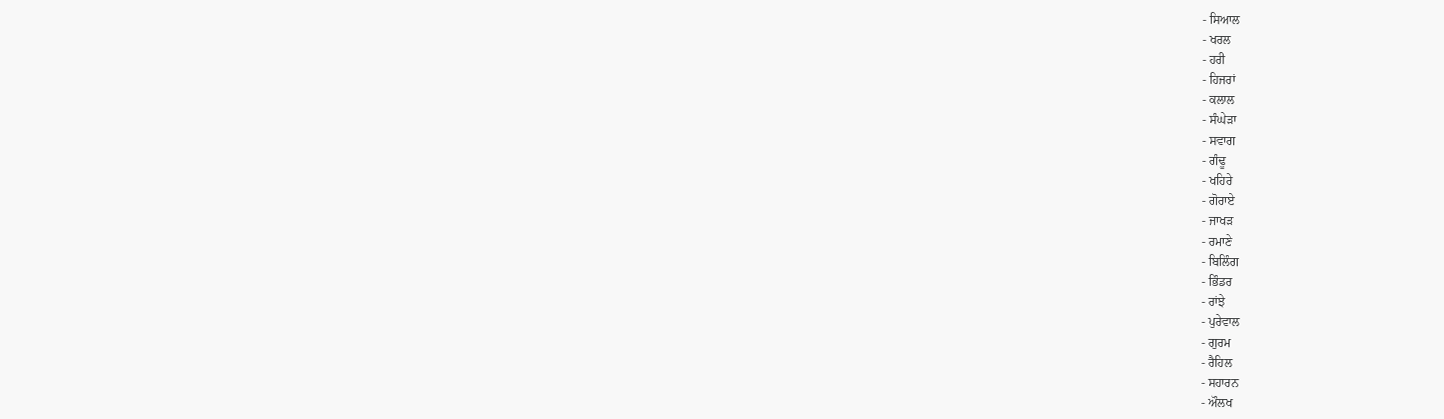- ਸਿਆਲ
- ਖਰਲ
- ਹਰੀ
- ਹਿਜਰਾਂ
- ਕਲਾਲ
- ਸੰਘੇੜਾ
- ਸਵਾਗ
- ਗੰਢੂ
- ਖਹਿਰੇ
- ਗੋਰਾਏ
- ਜਾਖੜ
- ਰਮਾਣੇ
- ਬਿਲਿੰਗ
- ਭਿੰਡਰ
- ਰਾਂਝੇ
- ਪੁਰੇਵਾਲ
- ਗੁਰਮ
- ਰੈਹਿਲ
- ਸਹਾਰਨ
- ਔਲਖ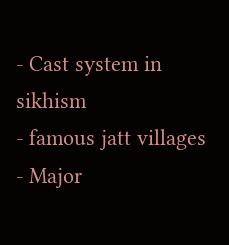- Cast system in sikhism
- famous jatt villages
- Major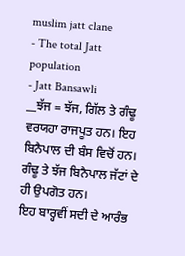muslim jatt clane
- The total Jatt population
- Jatt Bansawli
__ਝੱਜ = ਝੱਜ, ਗਿੱਲ ਤੇ ਗੰਢੂ ਵਰਯਹਾ ਰਾਜਪੂਤ ਹਨ। ਇਹ ਬਿਨੈਪਾਲ ਦੀ ਬੰਸ ਵਿਚੋਂ ਹਨ। ਗੰਢੂ ਤੇ ਝੱਜ ਬਿਨੈਪਾਲ ਜੱਟਾਂ ਦੇ ਹੀ ਉਪਗੋਤ ਹਨ।
ਇਹ ਬਾਰ੍ਹਵੀਂ ਸਦੀ ਦੇ ਆਰੰਭ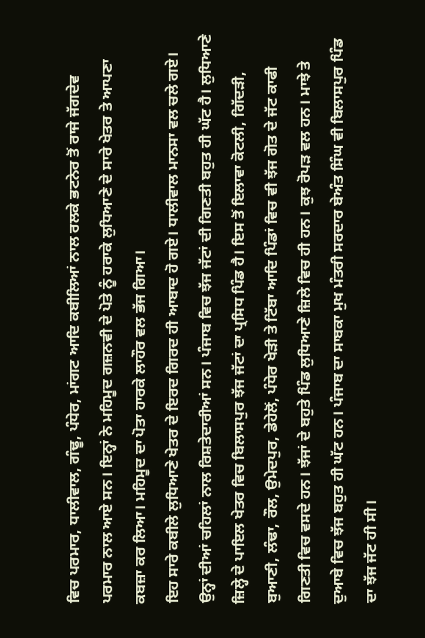ਵਿਚ ਪਰਮਾਰ, ਧਾਲੀਵਾਲ, ਗੰਢੂ, ਪੰਧੇਰ, ਮਾਂਗਟ ਆਦਿ ਕਬੀਲਿਆਂ ਨਾਲ ਰਲਕੇ ਭਟਨੇਰ ਤੋਂ ਰਾਜੇ ਜੱਗਦੇਵ ਪਰਮਾਰ ਨਾਲ ਆਏ ਸਨ। ਇਨ੍ਹਾਂ ਨੇ ਮਹਿਮੂਦ ਗਜ਼ਨਵੀ ਦੇ ਪੋਤੇ ਨੂੰ ਹਰਾਕੇ ਲੁਧਿਆਣੇ ਦੇ ਸਾਰੇ ਖੇਤਰ ਤੇ ਆਪਣਾ ਕਬਜ਼ਾ ਕਰ ਲਿਆ। ਮਹਿਮੂਦ ਦਾ ਪੋਤਾ ਹਾਰਕੇ ਲਾਹੌਰ ਵਲ ਭੱਜ ਗਿਆ।
ਇਹ ਸਾਰੇ ਕਬੀਲੇ ਲੁਧਿਆਣੇ ਖੇਤਰ ਦੇ ਇਰਦ ਗਿਰਦ ਹੀ ਆਬਾਦ ਹੋ ਗਏ। ਧਾਲੀਵਾਲ ਮਾਨਸਾ ਵਲ ਚਲੇ ਗਏ। ਉਨ੍ਹਾਂ ਦੀਆਂ ਚਹਿਲਾਂ ਨਾਲ ਰਿਸ਼ਤੇਦਾਰੀਆਂ ਸਨ। ਪੰਜਾਬ ਵਿਚ ਝੱਜ ਜੱਟਾਂ ਦੀ ਗਿਣਤੀ ਬਹੁਤ ਹੀ ਘੱਟ ਹੈ। ਲੁਧਿਆਣੇ ਜ਼ਿਲ੍ਹੇ ਦੇ ਪਾਇਲ ਖੇਤਰ ਵਿਚ ਬਿਲਾਸਪੁਰ ਝੱਜ ਜੱਟਾਂ ਦਾ ਪ੍ਰਸਿਧ ਪਿੰਡ ਹੈ। ਇਸ ਤੋਂ ਇਲਾਵਾ ਕੋਟਲੀ, ਗਿੱਦੜੀ, ਬੁਆਣੀ, ਲੰਢਾ, ਰੌਲ, ਉਮੇਦਪੁਰ, ਡੇਹੇਲੋਂ, ਪੰਧੇਰ ਖੇੜੀ ਤੇ ਟਿੱਬਾ ਆਦਿ ਪਿੰਡਾਂ ਵਿਚ ਵੀ ਝੱਜ ਗੋਤ ਦੇ ਜੱਟ ਕਾਫੀ ਗਿਣਤੀ ਵਿਚ ਵਸਦੇ ਹਨ। ਝੱਜਾਂ ਦੇ ਬਹੁਤੇ ਪਿੰਡ ਲੁਧਿਆਣੇ ਜ਼ਿਲੇ ਵਿਚ ਹੀ ਹਨ। ਕੁਝ ਰੋਪੜ ਵਲ ਹਨ। ਮਾਝੇ ਤੇ ਦੁਆਬੇ ਵਿਚ ਝੱਜ ਬਹੁਤ ਹੀ ਘੱਟ ਹਨ। ਪੰਜਾਬ ਦਾ ਸਾਬਕਾ ਮੁਖ ਮੰਤਰੀ ਸਰਦਾਰ ਬੇਅੰਤ ਸਿੰਘ ਵੀ ਬਿਲਾਸਪੁਰ ਪਿੰਡ ਦਾ ਝੱਜ ਜੱਟ ਹੀ ਸੀ।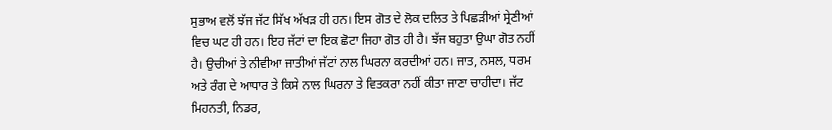ਸੁਭਾਅ ਵਲੋਂ ਝੱਜ ਜੱਟ ਸਿੱਖ ਅੱਖੜ ਹੀ ਹਨ। ਇਸ ਗੋਤ ਦੇ ਲੋਕ ਦਲਿਤ ਤੇ ਪਿਛੜੀਆਂ ਸ੍ਰੇਣੀਆਂ ਵਿਚ ਘਟ ਹੀ ਹਨ। ਇਹ ਜੱਟਾਂ ਦਾ ਇਕ ਛੋਟਾ ਜਿਹਾ ਗੋਤ ਹੀ ਹੈ। ਝੱਜ ਬਹੁਤਾ ਉਘਾ ਗੋਤ ਨਹੀਂ ਹੈ। ਉਚੀਆਂ ਤੇ ਨੀਵੀਆ ਜਾਤੀਆਂ ਜੱਟਾਂ ਨਾਲ ਘਿਰਨਾ ਕਰਦੀਆਂ ਹਨ। ਜਾਤ, ਨਸਲ, ਧਰਮ ਅਤੇ ਰੰਗ ਦੇ ਆਧਾਰ ਤੇ ਕਿਸੇ ਨਾਲ ਘਿਰਨਾ ਤੇ ਵਿਤਕਰਾ ਨਹੀਂ ਕੀਤਾ ਜਾਣਾ ਚਾਹੀਦਾ। ਜੱਟ ਮਿਹਨਤੀ, ਨਿਡਰ,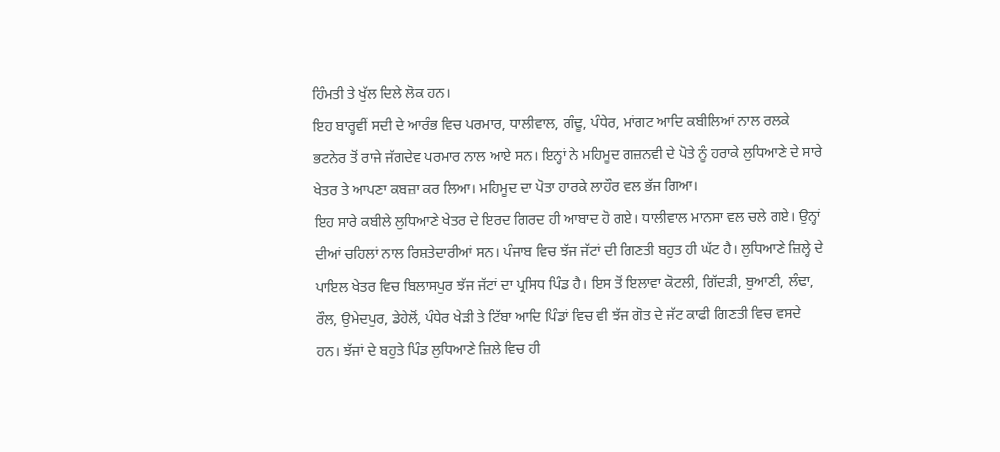ਹਿੰਮਤੀ ਤੇ ਖੁੱਲ ਦਿਲੇ ਲੋਕ ਹਨ।
ਇਹ ਬਾਰ੍ਹਵੀਂ ਸਦੀ ਦੇ ਆਰੰਭ ਵਿਚ ਪਰਮਾਰ, ਧਾਲੀਵਾਲ, ਗੰਢੂ, ਪੰਧੇਰ, ਮਾਂਗਟ ਆਦਿ ਕਬੀਲਿਆਂ ਨਾਲ ਰਲਕੇ ਭਟਨੇਰ ਤੋਂ ਰਾਜੇ ਜੱਗਦੇਵ ਪਰਮਾਰ ਨਾਲ ਆਏ ਸਨ। ਇਨ੍ਹਾਂ ਨੇ ਮਹਿਮੂਦ ਗਜ਼ਨਵੀ ਦੇ ਪੋਤੇ ਨੂੰ ਹਰਾਕੇ ਲੁਧਿਆਣੇ ਦੇ ਸਾਰੇ ਖੇਤਰ ਤੇ ਆਪਣਾ ਕਬਜ਼ਾ ਕਰ ਲਿਆ। ਮਹਿਮੂਦ ਦਾ ਪੋਤਾ ਹਾਰਕੇ ਲਾਹੌਰ ਵਲ ਭੱਜ ਗਿਆ।
ਇਹ ਸਾਰੇ ਕਬੀਲੇ ਲੁਧਿਆਣੇ ਖੇਤਰ ਦੇ ਇਰਦ ਗਿਰਦ ਹੀ ਆਬਾਦ ਹੋ ਗਏ। ਧਾਲੀਵਾਲ ਮਾਨਸਾ ਵਲ ਚਲੇ ਗਏ। ਉਨ੍ਹਾਂ ਦੀਆਂ ਚਹਿਲਾਂ ਨਾਲ ਰਿਸ਼ਤੇਦਾਰੀਆਂ ਸਨ। ਪੰਜਾਬ ਵਿਚ ਝੱਜ ਜੱਟਾਂ ਦੀ ਗਿਣਤੀ ਬਹੁਤ ਹੀ ਘੱਟ ਹੈ। ਲੁਧਿਆਣੇ ਜ਼ਿਲ੍ਹੇ ਦੇ ਪਾਇਲ ਖੇਤਰ ਵਿਚ ਬਿਲਾਸਪੁਰ ਝੱਜ ਜੱਟਾਂ ਦਾ ਪ੍ਰਸਿਧ ਪਿੰਡ ਹੈ। ਇਸ ਤੋਂ ਇਲਾਵਾ ਕੋਟਲੀ, ਗਿੱਦੜੀ, ਬੁਆਣੀ, ਲੰਢਾ, ਰੌਲ, ਉਮੇਦਪੁਰ, ਡੇਹੇਲੋਂ, ਪੰਧੇਰ ਖੇੜੀ ਤੇ ਟਿੱਬਾ ਆਦਿ ਪਿੰਡਾਂ ਵਿਚ ਵੀ ਝੱਜ ਗੋਤ ਦੇ ਜੱਟ ਕਾਫੀ ਗਿਣਤੀ ਵਿਚ ਵਸਦੇ ਹਨ। ਝੱਜਾਂ ਦੇ ਬਹੁਤੇ ਪਿੰਡ ਲੁਧਿਆਣੇ ਜ਼ਿਲੇ ਵਿਚ ਹੀ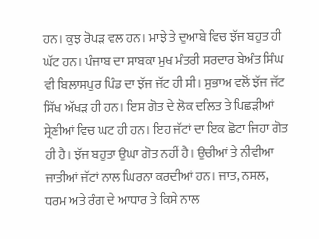ਹਨ। ਕੁਝ ਰੋਪੜ ਵਲ ਹਨ। ਮਾਝੇ ਤੇ ਦੁਆਬੇ ਵਿਚ ਝੱਜ ਬਹੁਤ ਹੀ ਘੱਟ ਹਨ। ਪੰਜਾਬ ਦਾ ਸਾਬਕਾ ਮੁਖ ਮੰਤਰੀ ਸਰਦਾਰ ਬੇਅੰਤ ਸਿੰਘ ਵੀ ਬਿਲਾਸਪੁਰ ਪਿੰਡ ਦਾ ਝੱਜ ਜੱਟ ਹੀ ਸੀ। ਸੁਭਾਅ ਵਲੋਂ ਝੱਜ ਜੱਟ ਸਿੱਖ ਅੱਖੜ ਹੀ ਹਨ। ਇਸ ਗੋਤ ਦੇ ਲੋਕ ਦਲਿਤ ਤੇ ਪਿਛੜੀਆਂ ਸ੍ਰੇਣੀਆਂ ਵਿਚ ਘਟ ਹੀ ਹਨ। ਇਹ ਜੱਟਾਂ ਦਾ ਇਕ ਛੋਟਾ ਜਿਹਾ ਗੋਤ ਹੀ ਹੈ। ਝੱਜ ਬਹੁਤਾ ਉਘਾ ਗੋਤ ਨਹੀਂ ਹੈ। ਉਚੀਆਂ ਤੇ ਨੀਵੀਆ ਜਾਤੀਆਂ ਜੱਟਾਂ ਨਾਲ ਘਿਰਨਾ ਕਰਦੀਆਂ ਹਨ। ਜਾਤ, ਨਸਲ, ਧਰਮ ਅਤੇ ਰੰਗ ਦੇ ਆਧਾਰ ਤੇ ਕਿਸੇ ਨਾਲ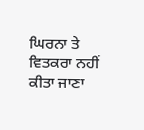ਘਿਰਨਾ ਤੇ ਵਿਤਕਰਾ ਨਹੀਂ ਕੀਤਾ ਜਾਣਾ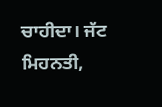ਚਾਹੀਦਾ। ਜੱਟ ਮਿਹਨਤੀ,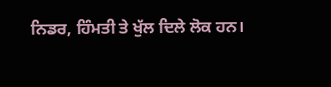ਨਿਡਰ, ਹਿੰਮਤੀ ਤੇ ਖੁੱਲ ਦਿਲੇ ਲੋਕ ਹਨ।